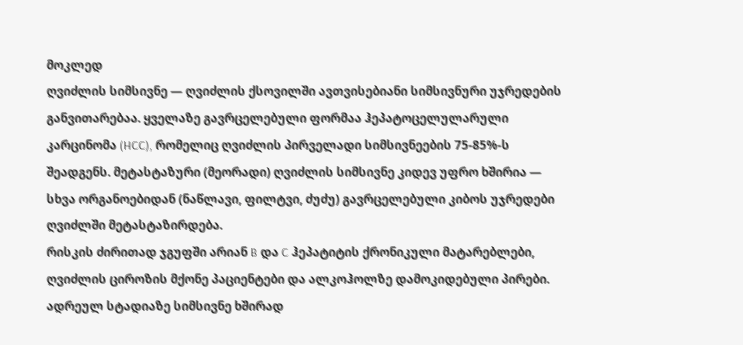მოკლედ
ღვიძლის სიმსივნე — ღვიძლის ქსოვილში ავთვისებიანი სიმსივნური უჯრედების განვითარებაა. ყველაზე გავრცელებული ფორმაა ჰეპატოცელულარული კარცინომა (HCC), რომელიც ღვიძლის პირველადი სიმსივნეების 75-85%-ს შეადგენს. მეტასტაზური (მეორადი) ღვიძლის სიმსივნე კიდევ უფრო ხშირია — სხვა ორგანოებიდან (ნაწლავი, ფილტვი, ძუძუ) გავრცელებული კიბოს უჯრედები ღვიძლში მეტასტაზირდება.
რისკის ძირითად ჯგუფში არიან B და C ჰეპატიტის ქრონიკული მატარებლები, ღვიძლის ციროზის მქონე პაციენტები და ალკოჰოლზე დამოკიდებული პირები. ადრეულ სტადიაზე სიმსივნე ხშირად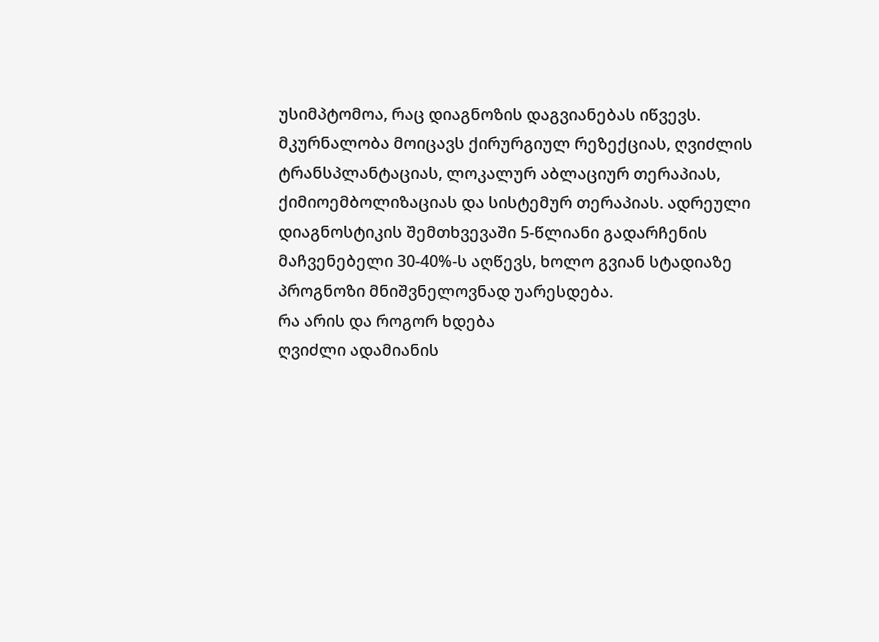უსიმპტომოა, რაც დიაგნოზის დაგვიანებას იწვევს. მკურნალობა მოიცავს ქირურგიულ რეზექციას, ღვიძლის ტრანსპლანტაციას, ლოკალურ აბლაციურ თერაპიას, ქიმიოემბოლიზაციას და სისტემურ თერაპიას. ადრეული დიაგნოსტიკის შემთხვევაში 5-წლიანი გადარჩენის მაჩვენებელი 30-40%-ს აღწევს, ხოლო გვიან სტადიაზე პროგნოზი მნიშვნელოვნად უარესდება.
რა არის და როგორ ხდება
ღვიძლი ადამიანის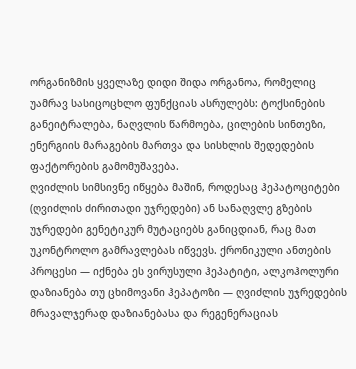ორგანიზმის ყველაზე დიდი შიდა ორგანოა, რომელიც უამრავ სასიცოცხლო ფუნქციას ასრულებს: ტოქსინების განეიტრალება, ნაღვლის წარმოება, ცილების სინთეზი, ენერგიის მარაგების მართვა და სისხლის შედედების ფაქტორების გამომუშავება.
ღვიძლის სიმსივნე იწყება მაშინ, როდესაც ჰეპატოციტები (ღვიძლის ძირითადი უჯრედები) ან სანაღვლე გზების უჯრედები გენეტიკურ მუტაციებს განიცდიან, რაც მათ უკონტროლო გამრავლებას იწვევს. ქრონიკული ანთების პროცესი — იქნება ეს ვირუსული ჰეპატიტი, ალკოჰოლური დაზიანება თუ ცხიმოვანი ჰეპატოზი — ღვიძლის უჯრედების მრავალჯერად დაზიანებასა და რეგენერაციას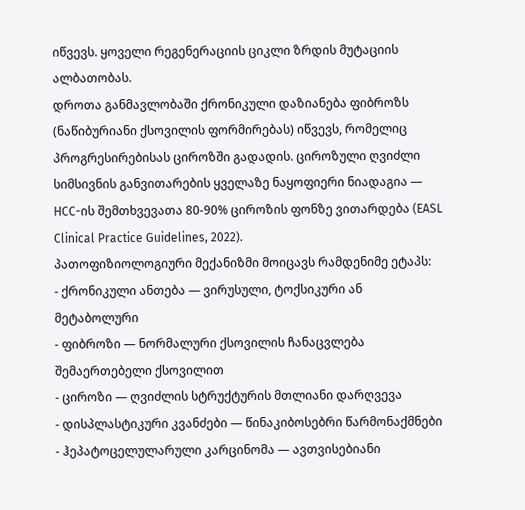იწვევს. ყოველი რეგენერაციის ციკლი ზრდის მუტაციის ალბათობას.
დროთა განმავლობაში ქრონიკული დაზიანება ფიბროზს (ნაწიბურიანი ქსოვილის ფორმირებას) იწვევს, რომელიც პროგრესირებისას ციროზში გადადის. ციროზული ღვიძლი სიმსივნის განვითარების ყველაზე ნაყოფიერი ნიადაგია — HCC-ის შემთხვევათა 80-90% ციროზის ფონზე ვითარდება (EASL Clinical Practice Guidelines, 2022).
პათოფიზიოლოგიური მექანიზმი მოიცავს რამდენიმე ეტაპს:
- ქრონიკული ანთება — ვირუსული, ტოქსიკური ან მეტაბოლური
- ფიბროზი — ნორმალური ქსოვილის ჩანაცვლება შემაერთებელი ქსოვილით
- ციროზი — ღვიძლის სტრუქტურის მთლიანი დარღვევა
- დისპლასტიკური კვანძები — წინაკიბოსებრი წარმონაქმნები
- ჰეპატოცელულარული კარცინომა — ავთვისებიანი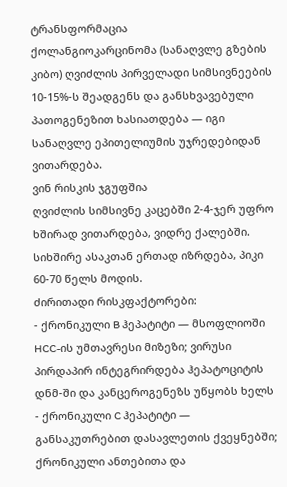ტრანსფორმაცია
ქოლანგიოკარცინომა (სანაღვლე გზების კიბო) ღვიძლის პირველადი სიმსივნეების 10-15%-ს შეადგენს და განსხვავებული პათოგენეზით ხასიათდება — იგი სანაღვლე ეპითელიუმის უჯრედებიდან ვითარდება.
ვინ რისკის ჯგუფშია
ღვიძლის სიმსივნე კაცებში 2-4-ჯერ უფრო ხშირად ვითარდება, ვიდრე ქალებში. სიხშირე ასაკთან ერთად იზრდება, პიკი 60-70 წელს მოდის.
ძირითადი რისკფაქტორები:
- ქრონიკული B ჰეპატიტი — მსოფლიოში HCC-ის უმთავრესი მიზეზი; ვირუსი პირდაპირ ინტეგრირდება ჰეპატოციტის დნმ-ში და კანცეროგენეზს უწყობს ხელს
- ქრონიკული C ჰეპატიტი — განსაკუთრებით დასავლეთის ქვეყნებში; ქრონიკული ანთებითა და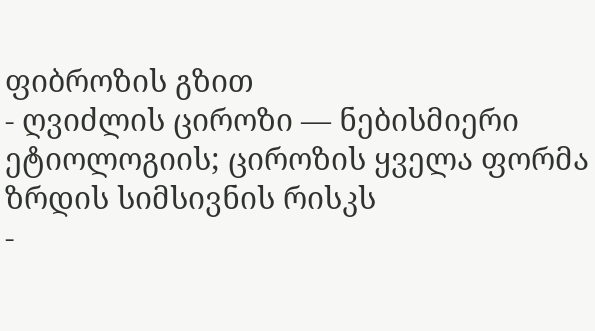ფიბროზის გზით
- ღვიძლის ციროზი — ნებისმიერი ეტიოლოგიის; ციროზის ყველა ფორმა ზრდის სიმსივნის რისკს
-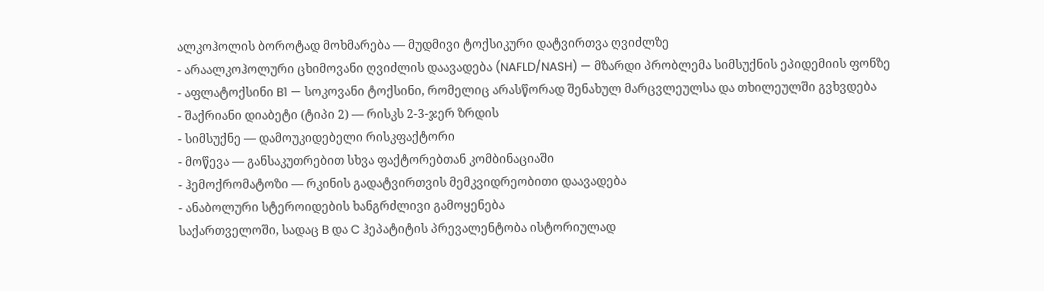ალკოჰოლის ბოროტად მოხმარება — მუდმივი ტოქსიკური დატვირთვა ღვიძლზე
- არაალკოჰოლური ცხიმოვანი ღვიძლის დაავადება (NAFLD/NASH) — მზარდი პრობლემა სიმსუქნის ეპიდემიის ფონზე
- აფლატოქსინი B1 — სოკოვანი ტოქსინი, რომელიც არასწორად შენახულ მარცვლეულსა და თხილეულში გვხვდება
- შაქრიანი დიაბეტი (ტიპი 2) — რისკს 2-3-ჯერ ზრდის
- სიმსუქნე — დამოუკიდებელი რისკფაქტორი
- მოწევა — განსაკუთრებით სხვა ფაქტორებთან კომბინაციაში
- ჰემოქრომატოზი — რკინის გადატვირთვის მემკვიდრეობითი დაავადება
- ანაბოლური სტეროიდების ხანგრძლივი გამოყენება
საქართველოში, სადაც B და C ჰეპატიტის პრევალენტობა ისტორიულად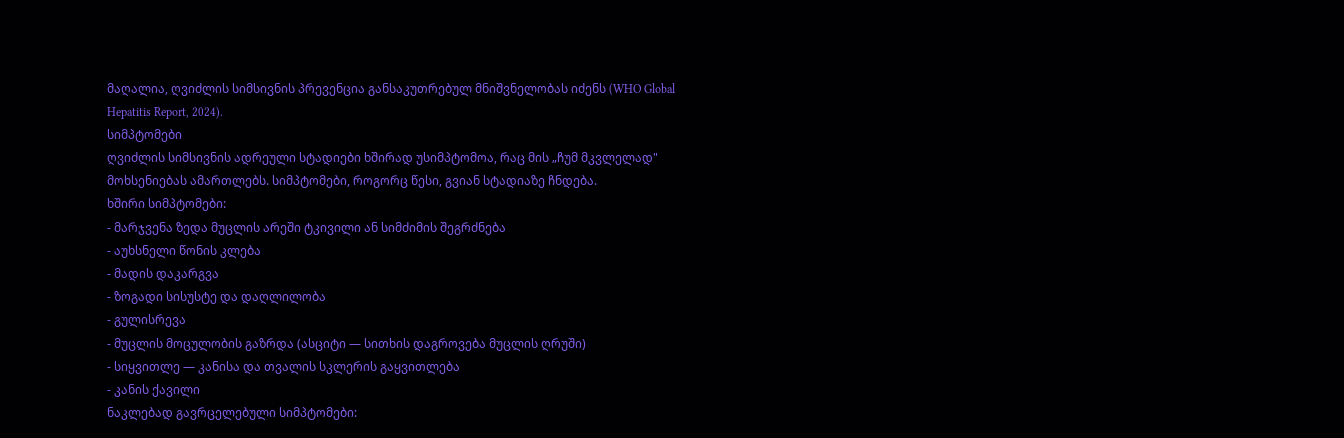მაღალია, ღვიძლის სიმსივნის პრევენცია განსაკუთრებულ მნიშვნელობას იძენს (WHO Global Hepatitis Report, 2024).
სიმპტომები
ღვიძლის სიმსივნის ადრეული სტადიები ხშირად უსიმპტომოა, რაც მის „ჩუმ მკვლელად" მოხსენიებას ამართლებს. სიმპტომები, როგორც წესი, გვიან სტადიაზე ჩნდება.
ხშირი სიმპტომები:
- მარჯვენა ზედა მუცლის არეში ტკივილი ან სიმძიმის შეგრძნება
- აუხსნელი წონის კლება
- მადის დაკარგვა
- ზოგადი სისუსტე და დაღლილობა
- გულისრევა
- მუცლის მოცულობის გაზრდა (ასციტი — სითხის დაგროვება მუცლის ღრუში)
- სიყვითლე — კანისა და თვალის სკლერის გაყვითლება
- კანის ქავილი
ნაკლებად გავრცელებული სიმპტომები: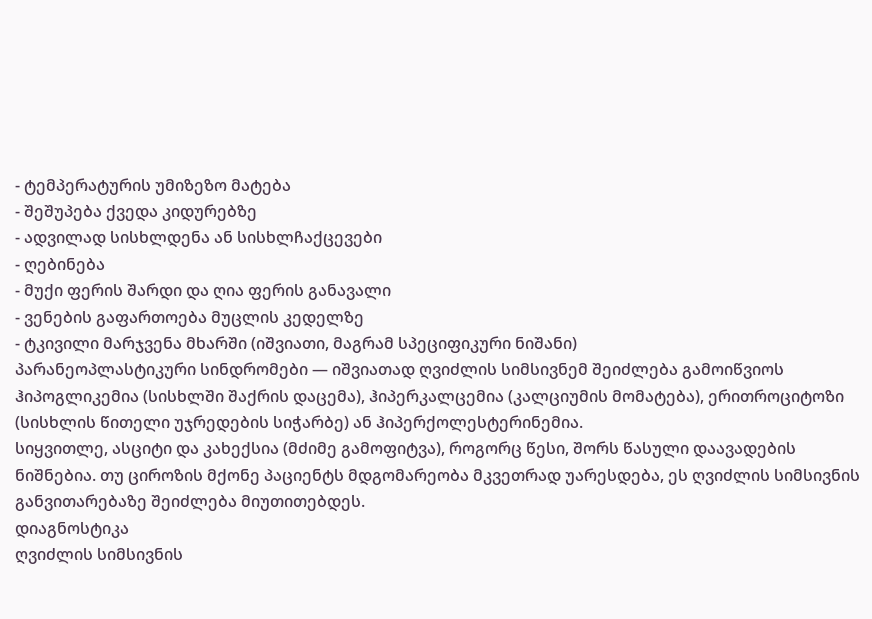- ტემპერატურის უმიზეზო მატება
- შეშუპება ქვედა კიდურებზე
- ადვილად სისხლდენა ან სისხლჩაქცევები
- ღებინება
- მუქი ფერის შარდი და ღია ფერის განავალი
- ვენების გაფართოება მუცლის კედელზე
- ტკივილი მარჯვენა მხარში (იშვიათი, მაგრამ სპეციფიკური ნიშანი)
პარანეოპლასტიკური სინდრომები — იშვიათად ღვიძლის სიმსივნემ შეიძლება გამოიწვიოს ჰიპოგლიკემია (სისხლში შაქრის დაცემა), ჰიპერკალცემია (კალციუმის მომატება), ერითროციტოზი (სისხლის წითელი უჯრედების სიჭარბე) ან ჰიპერქოლესტერინემია.
სიყვითლე, ასციტი და კახექსია (მძიმე გამოფიტვა), როგორც წესი, შორს წასული დაავადების ნიშნებია. თუ ციროზის მქონე პაციენტს მდგომარეობა მკვეთრად უარესდება, ეს ღვიძლის სიმსივნის განვითარებაზე შეიძლება მიუთითებდეს.
დიაგნოსტიკა
ღვიძლის სიმსივნის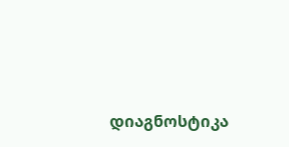დიაგნოსტიკა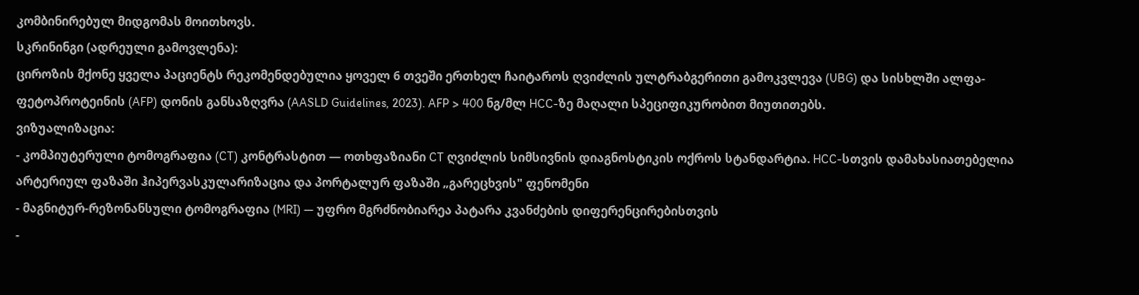კომბინირებულ მიდგომას მოითხოვს.
სკრინინგი (ადრეული გამოვლენა):
ციროზის მქონე ყველა პაციენტს რეკომენდებულია ყოველ 6 თვეში ერთხელ ჩაიტაროს ღვიძლის ულტრაბგერითი გამოკვლევა (UBG) და სისხლში ალფა-ფეტოპროტეინის (AFP) დონის განსაზღვრა (AASLD Guidelines, 2023). AFP > 400 ნგ/მლ HCC-ზე მაღალი სპეციფიკურობით მიუთითებს.
ვიზუალიზაცია:
- კომპიუტერული ტომოგრაფია (CT) კონტრასტით — ოთხფაზიანი CT ღვიძლის სიმსივნის დიაგნოსტიკის ოქროს სტანდარტია. HCC-სთვის დამახასიათებელია არტერიულ ფაზაში ჰიპერვასკულარიზაცია და პორტალურ ფაზაში „გარეცხვის" ფენომენი
- მაგნიტურ-რეზონანსული ტომოგრაფია (MRI) — უფრო მგრძნობიარეა პატარა კვანძების დიფერენცირებისთვის
-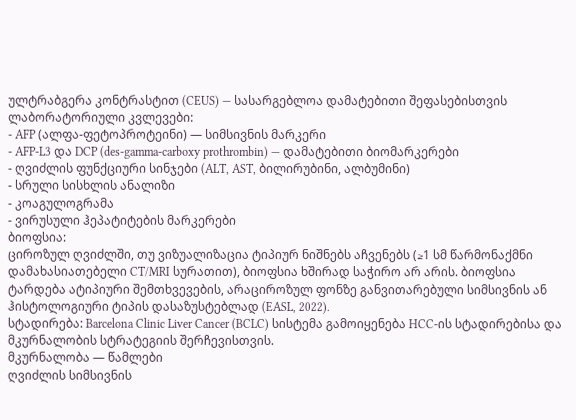ულტრაბგერა კონტრასტით (CEUS) — სასარგებლოა დამატებითი შეფასებისთვის
ლაბორატორიული კვლევები:
- AFP (ალფა-ფეტოპროტეინი) — სიმსივნის მარკერი
- AFP-L3 და DCP (des-gamma-carboxy prothrombin) — დამატებითი ბიომარკერები
- ღვიძლის ფუნქციური სინჯები (ALT, AST, ბილირუბინი, ალბუმინი)
- სრული სისხლის ანალიზი
- კოაგულოგრამა
- ვირუსული ჰეპატიტების მარკერები
ბიოფსია:
ციროზულ ღვიძლში, თუ ვიზუალიზაცია ტიპიურ ნიშნებს აჩვენებს (≥1 სმ წარმონაქმნი დამახასიათებელი CT/MRI სურათით), ბიოფსია ხშირად საჭირო არ არის. ბიოფსია ტარდება ატიპიური შემთხვევების, არაციროზულ ფონზე განვითარებული სიმსივნის ან ჰისტოლოგიური ტიპის დასაზუსტებლად (EASL, 2022).
სტადირება: Barcelona Clinic Liver Cancer (BCLC) სისტემა გამოიყენება HCC-ის სტადირებისა და მკურნალობის სტრატეგიის შერჩევისთვის.
მკურნალობა — წამლები
ღვიძლის სიმსივნის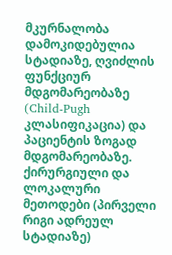მკურნალობა დამოკიდებულია სტადიაზე, ღვიძლის ფუნქციურ მდგომარეობაზე (Child-Pugh კლასიფიკაცია) და პაციენტის ზოგად მდგომარეობაზე.
ქირურგიული და ლოკალური მეთოდები (პირველი რიგი ადრეულ სტადიაზე)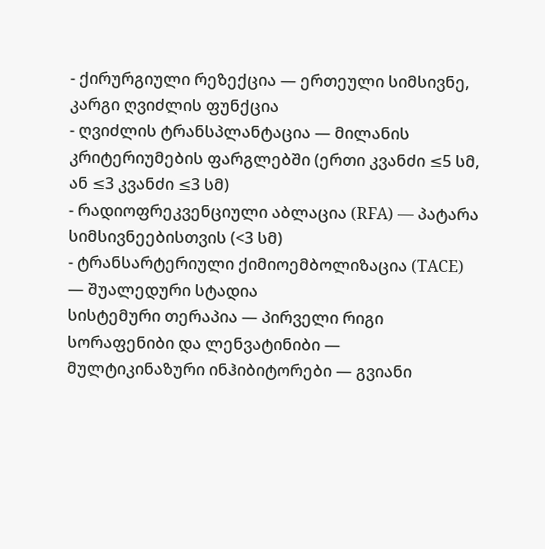- ქირურგიული რეზექცია — ერთეული სიმსივნე, კარგი ღვიძლის ფუნქცია
- ღვიძლის ტრანსპლანტაცია — მილანის კრიტერიუმების ფარგლებში (ერთი კვანძი ≤5 სმ, ან ≤3 კვანძი ≤3 სმ)
- რადიოფრეკვენციული აბლაცია (RFA) — პატარა სიმსივნეებისთვის (<3 სმ)
- ტრანსარტერიული ქიმიოემბოლიზაცია (TACE) — შუალედური სტადია
სისტემური თერაპია — პირველი რიგი
სორაფენიბი და ლენვატინიბი — მულტიკინაზური ინჰიბიტორები — გვიანი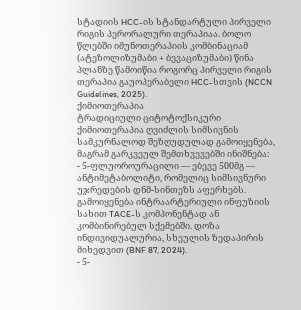სტადიის HCC-ის სტანდარტული პირველი რიგის პერორალური თერაპიაა. ბოლო წლებში იმუნოთერაპიის კომბინაციამ (ატეზოლიზუმაბი + ბევაციზუმაბი) წინა პლანზე წამოიწია როგორც პირველი რიგის თერაპია გაუოპერაბელი HCC-სთვის (NCCN Guidelines, 2025).
ქიმიოთერაპია
ტრადიციული ციტოტოქსიკური ქიმიოთერაპია ღვიძლის სიმსივნის სამკურნალოდ შეზღუდულად გამოიყენება, მაგრამ გარკვეულ შემთხვევებში ინიშნება:
- 5-ფლუოროურაცილი — ებევე 500მგ — ანტიმეტაბოლიტი, რომელიც სიმსივნური უჯრედების დნმ-სინთეზს აფერხებს. გამოიყენება ინტრაარტერიული ინფუზიის სახით TACE-ს კომპონენტად ან კომბინირებულ სქემებში. დოზა ინდივიდუალურია, სხეულის ზედაპირის მიხედვით (BNF 87, 2024).
- 5-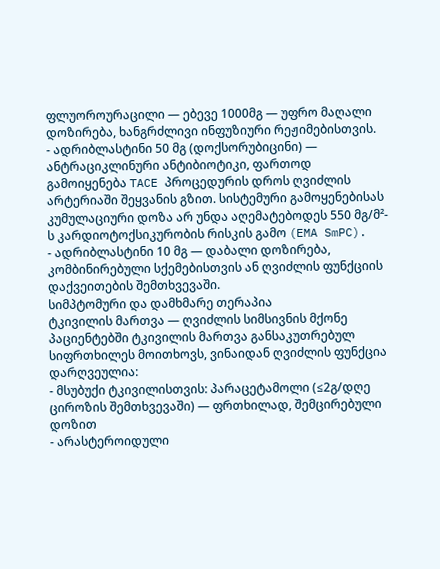ფლუოროურაცილი — ებევე 1000მგ — უფრო მაღალი დოზირება, ხანგრძლივი ინფუზიური რეჟიმებისთვის.
- ადრიბლასტინი 50 მგ (დოქსორუბიცინი) — ანტრაციკლინური ანტიბიოტიკი, ფართოდ გამოიყენება TACE პროცედურის დროს ღვიძლის არტერიაში შეყვანის გზით. სისტემური გამოყენებისას კუმულაციური დოზა არ უნდა აღემატებოდეს 550 მგ/მ²-ს კარდიოტოქსიკურობის რისკის გამო (EMA SmPC).
- ადრიბლასტინი 10 მგ — დაბალი დოზირება, კომბინირებული სქემებისთვის ან ღვიძლის ფუნქციის დაქვეითების შემთხვევაში.
სიმპტომური და დამხმარე თერაპია
ტკივილის მართვა — ღვიძლის სიმსივნის მქონე პაციენტებში ტკივილის მართვა განსაკუთრებულ სიფრთხილეს მოითხოვს, ვინაიდან ღვიძლის ფუნქცია დარღვეულია:
- მსუბუქი ტკივილისთვის: პარაცეტამოლი (≤2გ/დღე ციროზის შემთხვევაში) — ფრთხილად, შემცირებული დოზით
- არასტეროიდული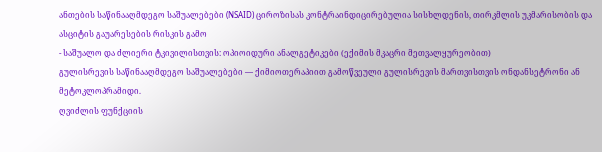ანთების საწინააღმდეგო საშუალებები (NSAID) ციროზისას კონტრაინდიცირებულია სისხლდენის, თირკმლის უკმარისობის და ასციტის გაუარესების რისკის გამო
- საშუალო და ძლიერი ტკივილისთვის: ოპიოიდური ანალგეტიკები (ექიმის მკაცრი მეთვალყურეობით)
გულისრევის საწინააღმდეგო საშუალებები — ქიმიოთერაპიით გამოწვეული გულისრევის მართვისთვის ონდანსეტრონი ან მეტოკლოპრამიდი.
ღვიძლის ფუნქციის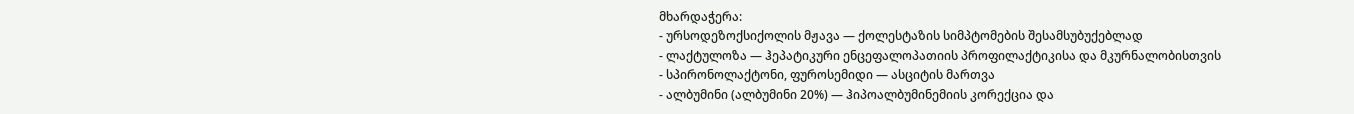მხარდაჭერა:
- ურსოდეზოქსიქოლის მჟავა — ქოლესტაზის სიმპტომების შესამსუბუქებლად
- ლაქტულოზა — ჰეპატიკური ენცეფალოპათიის პროფილაქტიკისა და მკურნალობისთვის
- სპირონოლაქტონი, ფუროსემიდი — ასციტის მართვა
- ალბუმინი (ალბუმინი 20%) — ჰიპოალბუმინემიის კორექცია და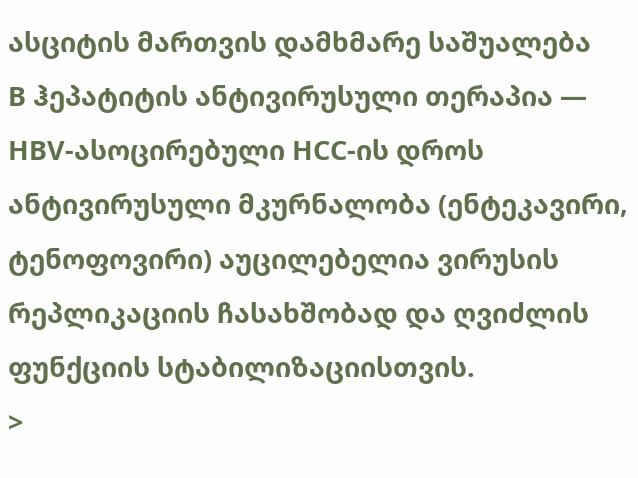ასციტის მართვის დამხმარე საშუალება
B ჰეპატიტის ანტივირუსული თერაპია — HBV-ასოცირებული HCC-ის დროს ანტივირუსული მკურნალობა (ენტეკავირი, ტენოფოვირი) აუცილებელია ვირუსის რეპლიკაციის ჩასახშობად და ღვიძლის ფუნქციის სტაბილიზაციისთვის.
>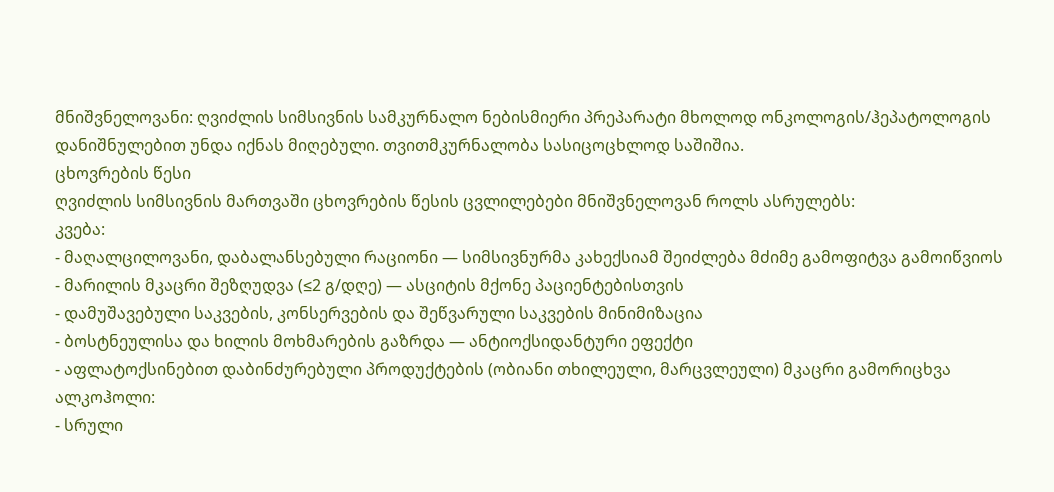მნიშვნელოვანი: ღვიძლის სიმსივნის სამკურნალო ნებისმიერი პრეპარატი მხოლოდ ონკოლოგის/ჰეპატოლოგის დანიშნულებით უნდა იქნას მიღებული. თვითმკურნალობა სასიცოცხლოდ საშიშია.
ცხოვრების წესი
ღვიძლის სიმსივნის მართვაში ცხოვრების წესის ცვლილებები მნიშვნელოვან როლს ასრულებს:
კვება:
- მაღალცილოვანი, დაბალანსებული რაციონი — სიმსივნურმა კახექსიამ შეიძლება მძიმე გამოფიტვა გამოიწვიოს
- მარილის მკაცრი შეზღუდვა (≤2 გ/დღე) — ასციტის მქონე პაციენტებისთვის
- დამუშავებული საკვების, კონსერვების და შეწვარული საკვების მინიმიზაცია
- ბოსტნეულისა და ხილის მოხმარების გაზრდა — ანტიოქსიდანტური ეფექტი
- აფლატოქსინებით დაბინძურებული პროდუქტების (ობიანი თხილეული, მარცვლეული) მკაცრი გამორიცხვა
ალკოჰოლი:
- სრული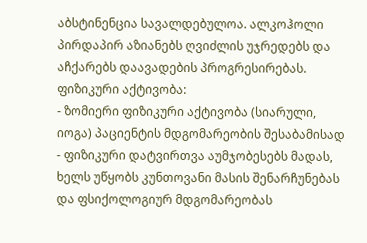აბსტინენცია სავალდებულოა. ალკოჰოლი პირდაპირ აზიანებს ღვიძლის უჯრედებს და აჩქარებს დაავადების პროგრესირებას.
ფიზიკური აქტივობა:
- ზომიერი ფიზიკური აქტივობა (სიარული, იოგა) პაციენტის მდგომარეობის შესაბამისად
- ფიზიკური დატვირთვა აუმჯობესებს მადას, ხელს უწყობს კუნთოვანი მასის შენარჩუნებას და ფსიქოლოგიურ მდგომარეობას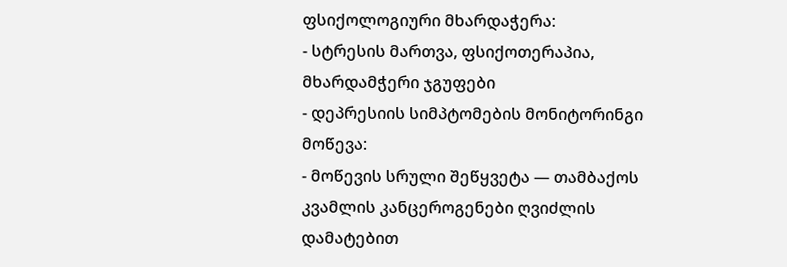ფსიქოლოგიური მხარდაჭერა:
- სტრესის მართვა, ფსიქოთერაპია, მხარდამჭერი ჯგუფები
- დეპრესიის სიმპტომების მონიტორინგი
მოწევა:
- მოწევის სრული შეწყვეტა — თამბაქოს კვამლის კანცეროგენები ღვიძლის დამატებით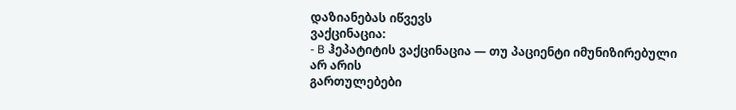დაზიანებას იწვევს
ვაქცინაცია:
- B ჰეპატიტის ვაქცინაცია — თუ პაციენტი იმუნიზირებული არ არის
გართულებები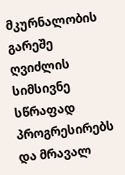მკურნალობის გარეშე ღვიძლის სიმსივნე სწრაფად პროგრესირებს და მრავალ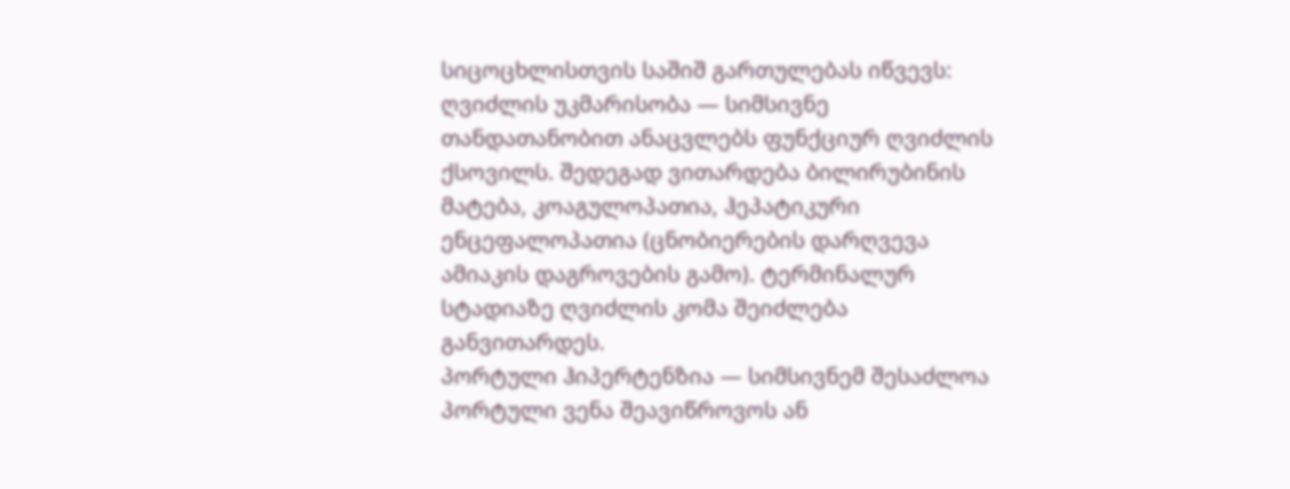სიცოცხლისთვის საშიშ გართულებას იწვევს:
ღვიძლის უკმარისობა — სიმსივნე თანდათანობით ანაცვლებს ფუნქციურ ღვიძლის ქსოვილს. შედეგად ვითარდება ბილირუბინის მატება, კოაგულოპათია, ჰეპატიკური ენცეფალოპათია (ცნობიერების დარღვევა ამიაკის დაგროვების გამო). ტერმინალურ სტადიაზე ღვიძლის კომა შეიძლება განვითარდეს.
პორტული ჰიპერტენზია — სიმსივნემ შესაძლოა პორტული ვენა შეავიწროვოს ან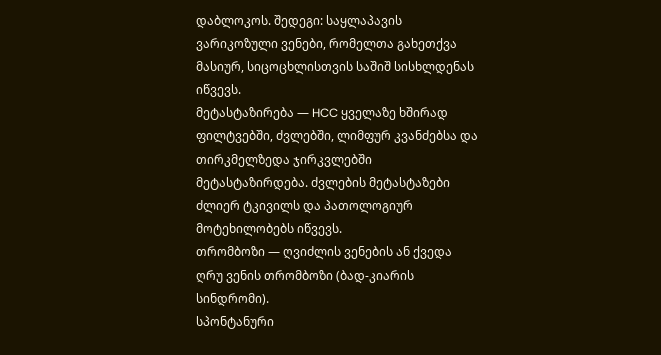დაბლოკოს. შედეგი: საყლაპავის ვარიკოზული ვენები, რომელთა გახეთქვა მასიურ, სიცოცხლისთვის საშიშ სისხლდენას იწვევს.
მეტასტაზირება — HCC ყველაზე ხშირად ფილტვებში, ძვლებში, ლიმფურ კვანძებსა და თირკმელზედა ჯირკვლებში მეტასტაზირდება. ძვლების მეტასტაზები ძლიერ ტკივილს და პათოლოგიურ მოტეხილობებს იწვევს.
თრომბოზი — ღვიძლის ვენების ან ქვედა ღრუ ვენის თრომბოზი (ბად-კიარის სინდრომი).
სპონტანური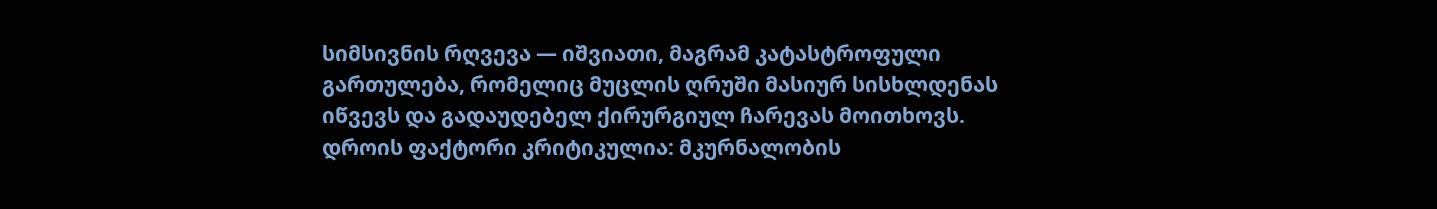სიმსივნის რღვევა — იშვიათი, მაგრამ კატასტროფული გართულება, რომელიც მუცლის ღრუში მასიურ სისხლდენას იწვევს და გადაუდებელ ქირურგიულ ჩარევას მოითხოვს.
დროის ფაქტორი კრიტიკულია: მკურნალობის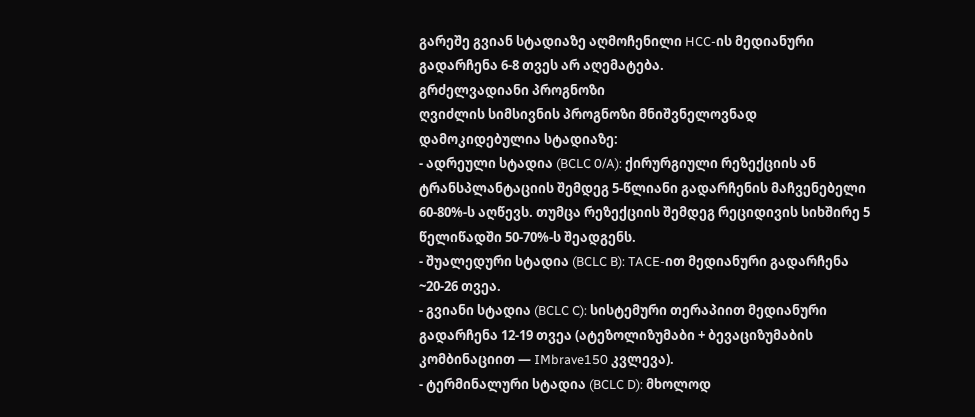გარეშე გვიან სტადიაზე აღმოჩენილი HCC-ის მედიანური გადარჩენა 6-8 თვეს არ აღემატება.
გრძელვადიანი პროგნოზი
ღვიძლის სიმსივნის პროგნოზი მნიშვნელოვნად დამოკიდებულია სტადიაზე:
- ადრეული სტადია (BCLC 0/A): ქირურგიული რეზექციის ან ტრანსპლანტაციის შემდეგ 5-წლიანი გადარჩენის მაჩვენებელი 60-80%-ს აღწევს. თუმცა რეზექციის შემდეგ რეციდივის სიხშირე 5 წელიწადში 50-70%-ს შეადგენს.
- შუალედური სტადია (BCLC B): TACE-ით მედიანური გადარჩენა ~20-26 თვეა.
- გვიანი სტადია (BCLC C): სისტემური თერაპიით მედიანური გადარჩენა 12-19 თვეა (ატეზოლიზუმაბი + ბევაციზუმაბის კომბინაციით — IMbrave150 კვლევა).
- ტერმინალური სტადია (BCLC D): მხოლოდ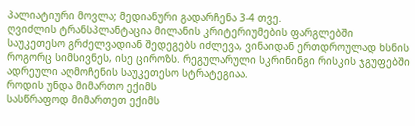პალიატიური მოვლა; მედიანური გადარჩენა 3-4 თვე.
ღვიძლის ტრანსპლანტაცია მილანის კრიტერიუმების ფარგლებში საუკეთესო გრძელვადიან შედეგებს იძლევა, ვინაიდან ერთდროულად ხსნის როგორც სიმსივნეს, ისე ციროზს. რეგულარული სკრინინგი რისკის ჯგუფებში ადრეული აღმოჩენის საუკეთესო სტრატეგიაა.
როდის უნდა მიმართო ექიმს
სასწრაფოდ მიმართეთ ექიმს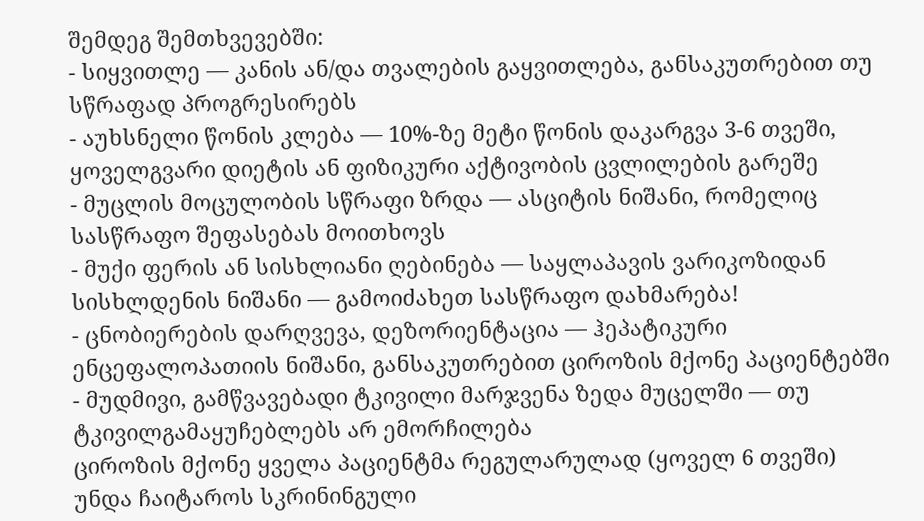შემდეგ შემთხვევებში:
- სიყვითლე — კანის ან/და თვალების გაყვითლება, განსაკუთრებით თუ სწრაფად პროგრესირებს
- აუხსნელი წონის კლება — 10%-ზე მეტი წონის დაკარგვა 3-6 თვეში, ყოველგვარი დიეტის ან ფიზიკური აქტივობის ცვლილების გარეშე
- მუცლის მოცულობის სწრაფი ზრდა — ასციტის ნიშანი, რომელიც სასწრაფო შეფასებას მოითხოვს
- მუქი ფერის ან სისხლიანი ღებინება — საყლაპავის ვარიკოზიდან სისხლდენის ნიშანი — გამოიძახეთ სასწრაფო დახმარება!
- ცნობიერების დარღვევა, დეზორიენტაცია — ჰეპატიკური ენცეფალოპათიის ნიშანი, განსაკუთრებით ციროზის მქონე პაციენტებში
- მუდმივი, გამწვავებადი ტკივილი მარჯვენა ზედა მუცელში — თუ ტკივილგამაყუჩებლებს არ ემორჩილება
ციროზის მქონე ყველა პაციენტმა რეგულარულად (ყოველ 6 თვეში) უნდა ჩაიტაროს სკრინინგული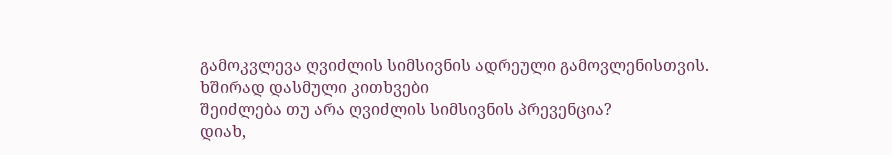გამოკვლევა ღვიძლის სიმსივნის ადრეული გამოვლენისთვის.
ხშირად დასმული კითხვები
შეიძლება თუ არა ღვიძლის სიმსივნის პრევენცია?
დიახ,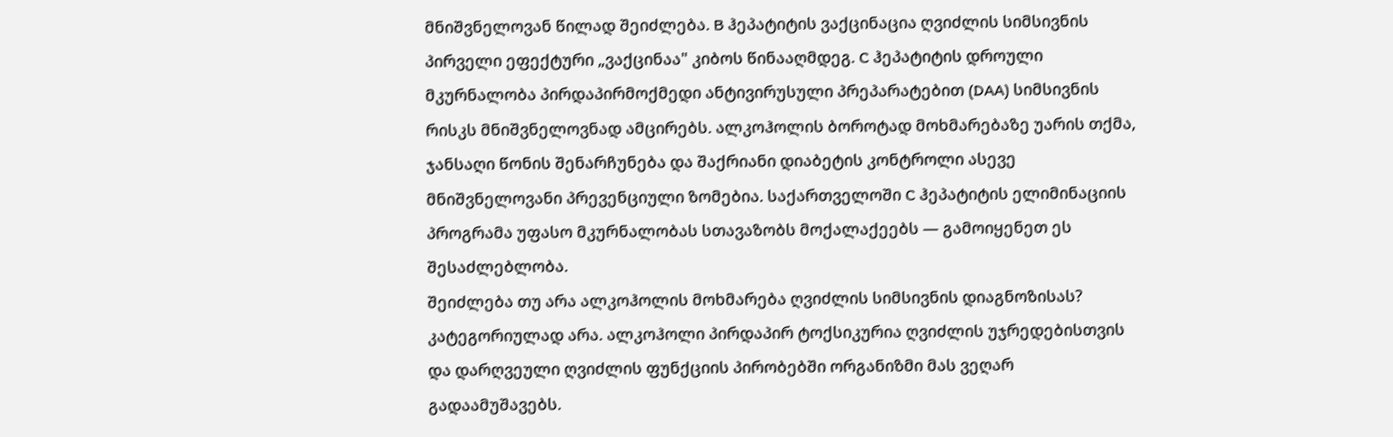მნიშვნელოვან წილად შეიძლება. B ჰეპატიტის ვაქცინაცია ღვიძლის სიმსივნის პირველი ეფექტური „ვაქცინაა" კიბოს წინააღმდეგ. C ჰეპატიტის დროული მკურნალობა პირდაპირმოქმედი ანტივირუსული პრეპარატებით (DAA) სიმსივნის რისკს მნიშვნელოვნად ამცირებს. ალკოჰოლის ბოროტად მოხმარებაზე უარის თქმა, ჯანსაღი წონის შენარჩუნება და შაქრიანი დიაბეტის კონტროლი ასევე მნიშვნელოვანი პრევენციული ზომებია. საქართველოში C ჰეპატიტის ელიმინაციის პროგრამა უფასო მკურნალობას სთავაზობს მოქალაქეებს — გამოიყენეთ ეს შესაძლებლობა.
შეიძლება თუ არა ალკოჰოლის მოხმარება ღვიძლის სიმსივნის დიაგნოზისას?
კატეგორიულად არა. ალკოჰოლი პირდაპირ ტოქსიკურია ღვიძლის უჯრედებისთვის და დარღვეული ღვიძლის ფუნქციის პირობებში ორგანიზმი მას ვეღარ გადაამუშავებს.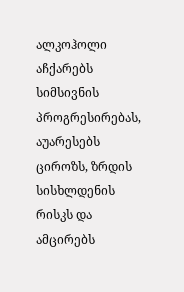ალკოჰოლი აჩქარებს სიმსივნის პროგრესირებას, აუარესებს ციროზს, ზრდის სისხლდენის რისკს და ამცირებს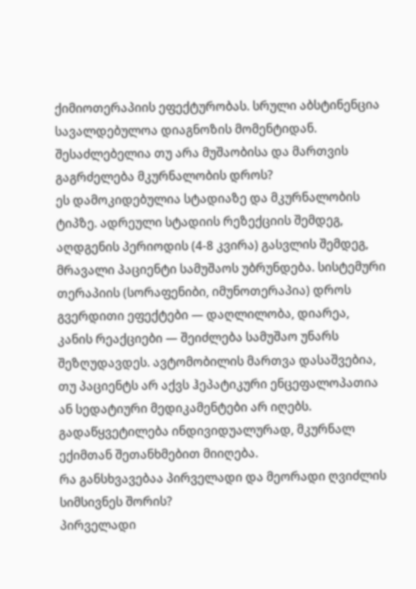ქიმიოთერაპიის ეფექტურობას. სრული აბსტინენცია სავალდებულოა დიაგნოზის მომენტიდან.
შესაძლებელია თუ არა მუშაობისა და მართვის გაგრძელება მკურნალობის დროს?
ეს დამოკიდებულია სტადიაზე და მკურნალობის ტიპზე. ადრეული სტადიის რეზექციის შემდეგ, აღდგენის პერიოდის (4-8 კვირა) გასვლის შემდეგ, მრავალი პაციენტი სამუშაოს უბრუნდება. სისტემური თერაპიის (სორაფენიბი, იმუნოთერაპია) დროს გვერდითი ეფექტები — დაღლილობა, დიარეა, კანის რეაქციები — შეიძლება სამუშაო უნარს შეზღუდავდეს. ავტომობილის მართვა დასაშვებია, თუ პაციენტს არ აქვს ჰეპატიკური ენცეფალოპათია ან სედატიური მედიკამენტები არ იღებს. გადაწყვეტილება ინდივიდუალურად, მკურნალ ექიმთან შეთანხმებით მიიღება.
რა განსხვავებაა პირველადი და მეორადი ღვიძლის სიმსივნეს შორის?
პირველადი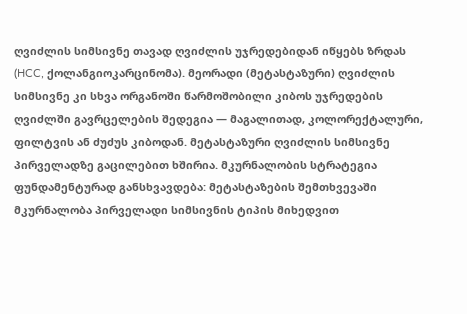ღვიძლის სიმსივნე თავად ღვიძლის უჯრედებიდან იწყებს ზრდას (HCC, ქოლანგიოკარცინომა). მეორადი (მეტასტაზური) ღვიძლის სიმსივნე კი სხვა ორგანოში წარმოშობილი კიბოს უჯრედების ღვიძლში გავრცელების შედეგია — მაგალითად, კოლორექტალური, ფილტვის ან ძუძუს კიბოდან. მეტასტაზური ღვიძლის სიმსივნე პირველადზე გაცილებით ხშირია. მკურნალობის სტრატეგია ფუნდამენტურად განსხვავდება: მეტასტაზების შემთხვევაში მკურნალობა პირველადი სიმსივნის ტიპის მიხედვით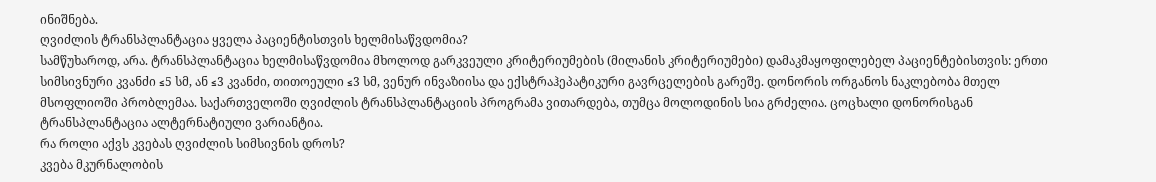ინიშნება.
ღვიძლის ტრანსპლანტაცია ყველა პაციენტისთვის ხელმისაწვდომია?
სამწუხაროდ, არა. ტრანსპლანტაცია ხელმისაწვდომია მხოლოდ გარკვეული კრიტერიუმების (მილანის კრიტერიუმები) დამაკმაყოფილებელ პაციენტებისთვის: ერთი სიმსივნური კვანძი ≤5 სმ, ან ≤3 კვანძი, თითოეული ≤3 სმ, ვენურ ინვაზიისა და ექსტრაჰეპატიკური გავრცელების გარეშე. დონორის ორგანოს ნაკლებობა მთელ მსოფლიოში პრობლემაა. საქართველოში ღვიძლის ტრანსპლანტაციის პროგრამა ვითარდება, თუმცა მოლოდინის სია გრძელია. ცოცხალი დონორისგან ტრანსპლანტაცია ალტერნატიული ვარიანტია.
რა როლი აქვს კვებას ღვიძლის სიმსივნის დროს?
კვება მკურნალობის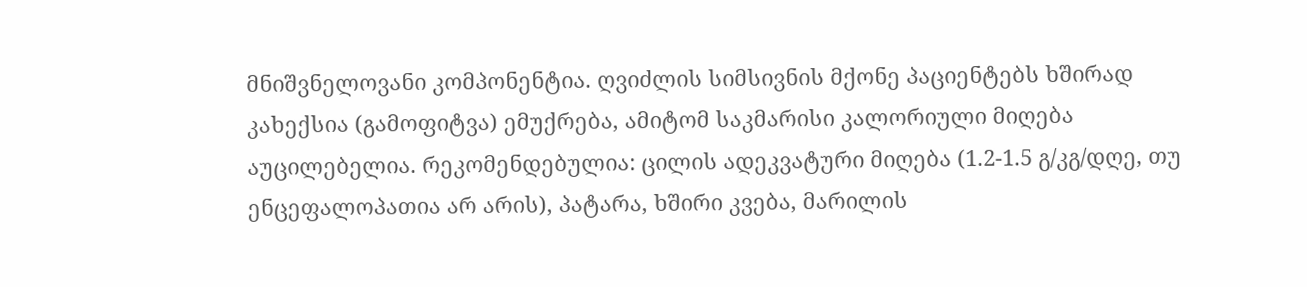მნიშვნელოვანი კომპონენტია. ღვიძლის სიმსივნის მქონე პაციენტებს ხშირად კახექსია (გამოფიტვა) ემუქრება, ამიტომ საკმარისი კალორიული მიღება აუცილებელია. რეკომენდებულია: ცილის ადეკვატური მიღება (1.2-1.5 გ/კგ/დღე, თუ ენცეფალოპათია არ არის), პატარა, ხშირი კვება, მარილის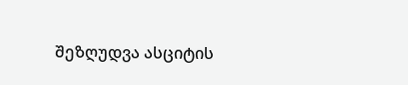შეზღუდვა ასციტის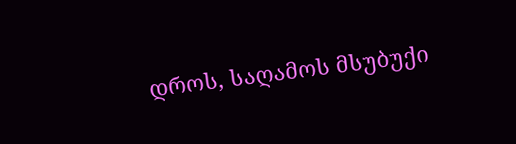დროს, საღამოს მსუბუქი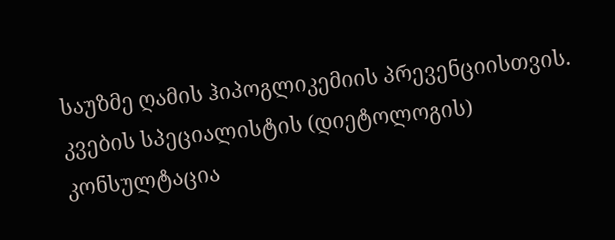საუზმე ღამის ჰიპოგლიკემიის პრევენციისთვის. კვების სპეციალისტის (დიეტოლოგის) კონსულტაცია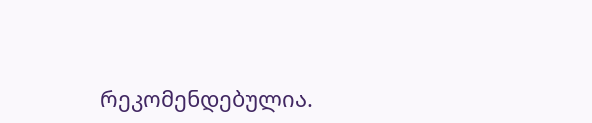რეკომენდებულია.